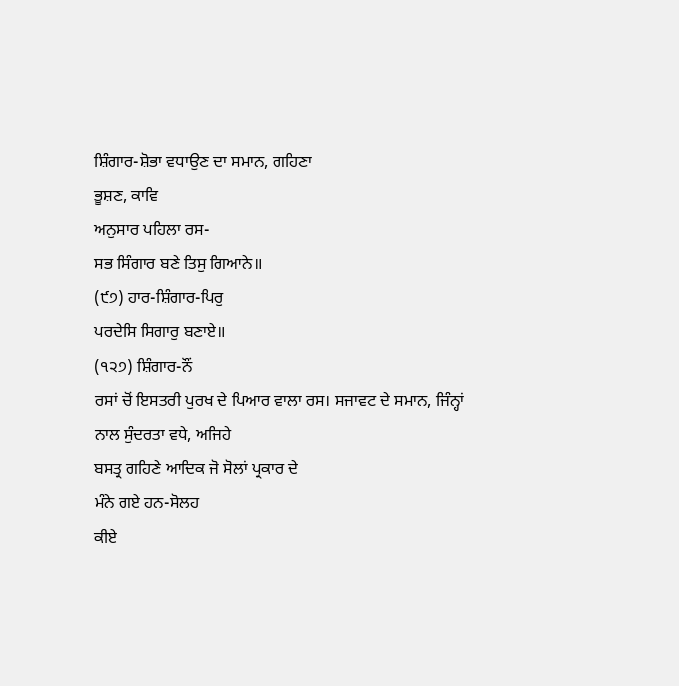ਸ਼ਿੰਗਾਰ-ਸ਼ੋਭਾ ਵਧਾਉਣ ਦਾ ਸਮਾਨ, ਗਹਿਣਾ
ਭੂਸ਼ਣ, ਕਾਵਿ
ਅਨੁਸਾਰ ਪਹਿਲਾ ਰਸ-
ਸਭ ਸਿੰਗਾਰ ਬਣੇ ਤਿਸੁ ਗਿਆਨੇ॥
(੯੭) ਹਾਰ-ਸ਼ਿੰਗਾਰ-ਪਿਰੁ
ਪਰਦੇਸਿ ਸਿਗਾਰੁ ਬਣਾਏ॥
(੧੨੭) ਸ਼ਿੰਗਾਰ-ਨੌਂ
ਰਸਾਂ ਚੋਂ ਇਸਤਰੀ ਪੁਰਖ ਦੇ ਪਿਆਰ ਵਾਲਾ ਰਸ। ਸਜਾਵਟ ਦੇ ਸਮਾਨ, ਜਿੰਨ੍ਹਾਂ
ਨਾਲ ਸੁੰਦਰਤਾ ਵਧੇ, ਅਜਿਹੇ
ਬਸਤ੍ਰ ਗਹਿਣੇ ਆਦਿਕ ਜੋ ਸੋਲਾਂ ਪ੍ਰਕਾਰ ਦੇ
ਮੰਨੇ ਗਏ ਹਨ-ਸੋਲਹ
ਕੀਏ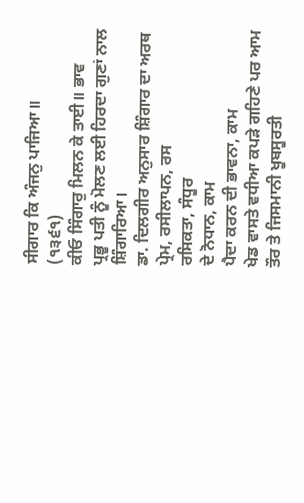ਸੀਗਾਰ ਕਿ ਅੰਜਨੁ ਪਾਜਿਆ॥
(੧੩੬੧)
ਕੀਓ ਸਿੰਗਾਰੁ ਮਿਲਨ ਕੇ ਤਾਈ॥ ਭਾਵ
ਪ੍ਰਭੂ ਪਤੀ ਨੂੰ ਮੋਲਣ ਲਈ ਹਿਰਦਾ ਗੁਣਾਂ ਨਾਲ ਸ਼ਿੰਗਾਰਿਆ।
ਡਾ. ਦਿਲਗੀਰ ਅਨੁਸਾਰ ਸ਼ਿੰਗਾਰ ਦਾ ਅਰਥ ਪ੍ਰੇਮ, ਰਸੀਲਾਪਨ, ਰਸ
ਰਸਿਕਤਾ, ਸੰਧੂਰ
ਦੇ ਨੋਧਾਨ, ਕਾਮ
ਪੈਦਾ ਕਰਨ ਦੀ ਭਾਵਨਾ, ਕਾਮ
ਖੇਡ ਵਾਸਤੇ ਵਧੀਆ ਕਪੜੇ ਗਹਿਣੇ ਪਰ ਆਮ ਤੌਰ ਤੇ ਜਿਸਮਾਨੀ ਖੂਬਸੂਰਤੀ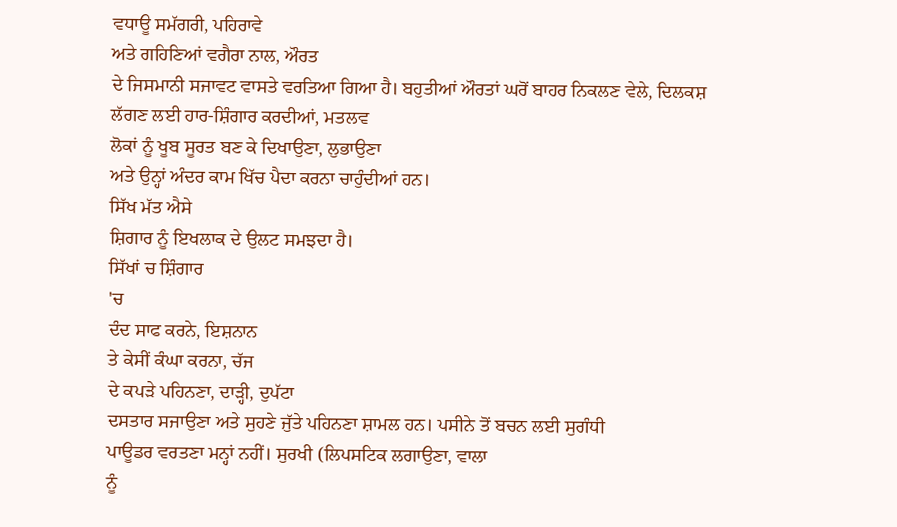ਵਧਾਊ ਸਮੱਗਰੀ, ਪਹਿਰਾਵੇ
ਅਤੇ ਗਹਿਣਿਆਂ ਵਗੈਰਾ ਨਾਲ, ਔਰਤ
ਦੇ ਜਿਸਮਾਨੀ ਸਜਾਵਟ ਵਾਸਤੇ ਵਰਤਿਆ ਗਿਆ ਹੈ। ਬਹੁਤੀਆਂ ਔਰਤਾਂ ਘਰੋਂ ਬਾਹਰ ਨਿਕਲਣ ਵੇਲੇ, ਦਿਲਕਸ਼
ਲੱਗਣ ਲਈ ਹਾਰ-ਸ਼ਿੰਗਾਰ ਕਰਦੀਆਂ, ਮਤਲਵ
ਲੋਕਾਂ ਨੂੰ ਖੂਬ ਸੂਰਤ ਬਣ ਕੇ ਦਿਖਾਉਣਾ, ਲੁਭਾਉਣਾ
ਅਤੇ ਉਨ੍ਹਾਂ ਅੰਦਰ ਕਾਮ ਖਿੱਚ ਪੈਦਾ ਕਰਨਾ ਚਾਹੁੰਦੀਆਂ ਹਨ।
ਸਿੱਖ ਮੱਤ ਐਸੇ
ਸ਼ਿਗਾਰ ਨੂੰ ਇਖਲਾਕ ਦੇ ਉਲਟ ਸਮਝਦਾ ਹੈ।
ਸਿੱਖਾਂ ਚ ਸ਼ਿੰਗਾਰ
'ਚ
ਦੰਦ ਸਾਫ ਕਰਨੇ, ਇਸ਼ਨਾਨ
ਤੇ ਕੇਸੀਂ ਕੰਘਾ ਕਰਨਾ, ਚੱਜ
ਦੇ ਕਪੜੇ ਪਹਿਨਣਾ, ਦਾੜ੍ਹੀ, ਦੁਪੱਟਾ
ਦਸਤਾਰ ਸਜਾਉਣਾ ਅਤੇ ਸੁਹਣੇ ਜੁੱਤੇ ਪਹਿਨਣਾ ਸ਼ਾਮਲ ਹਨ। ਪਸੀਨੇ ਤੋਂ ਬਚਨ ਲਈ ਸੁਗੰਧੀ
ਪਾਊਡਰ ਵਰਤਣਾ ਮਨ੍ਹਾਂ ਨਹੀਂ। ਸੁਰਖੀ (ਲਿਪਸਟਿਕ ਲਗਾਉਣਾ, ਵਾਲਾ
ਨੂੰ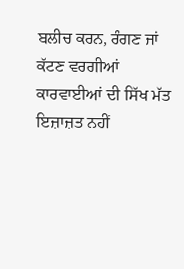ਬਲੀਚ ਕਰਨ, ਰੰਗਣ ਜਾਂ ਕੱਟਣ ਵਰਗੀਆਂ ਕਾਰਵਾਈਆਂ ਦੀ ਸਿੱਖ ਮੱਤ ਇਜ਼ਾਜ਼ਤ ਨਹੀਂ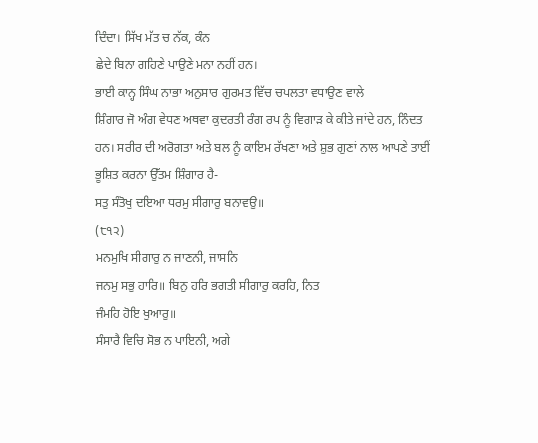ਦਿੰਦਾ। ਸਿੱਖ ਮੱਤ ਚ ਨੱਕ, ਕੰਨ
ਛੇਦੇ ਬਿਨਾ ਗਹਿਣੇ ਪਾਉਣੇ ਮਨਾ ਨਹੀਂ ਹਨ।
ਭਾਈ ਕਾਨ੍ਹ ਸਿੰਘ ਨਾਭਾ ਅਨੁਸਾਰ ਗੁਰਮਤ ਵਿੱਚ ਚਪਲਤਾ ਵਧਾਉਣ ਵਾਲੇ
ਸ਼ਿੰਗਾਰ ਜੋ ਅੰਗ ਵੇਧਣ ਅਥਵਾ ਕੁਦਰਤੀ ਰੰਗ ਰਪ ਨੂੰ ਵਿਗਾੜ ਕੇ ਕੀਤੇ ਜਾਂਦੇ ਹਨ, ਨਿੰਦਤ
ਹਨ। ਸਰੀਰ ਦੀ ਅਰੋਗਤਾ ਅਤੇ ਬਲ ਨੂੰ ਕਾਇਮ ਰੱਖਣਾ ਅਤੇ ਸ਼ੁਭ ਗੁਣਾਂ ਨਾਲ ਆਪਣੇ ਤਾਈਂ
ਭੂਸ਼ਿਤ ਕਰਨਾ ਉੱਤਮ ਸ਼ਿੰਗਾਰ ਹੈ-
ਸਤੁ ਸੰਤੋਖੁ ਦਇਆ ਧਰਮੁ ਸੀਗਾਰੁ ਬਨਾਵਉ॥
(੮੧੨)
ਮਨਮੁਖਿ ਸੀਗਾਰੁ ਨ ਜਾਣਨੀ, ਜਾਸਨਿ
ਜਨਮੁ ਸਭੁ ਹਾਰਿ॥ ਬਿਨੁ ਹਰਿ ਭਗਤੀ ਸੀਗਾਰੁ ਕਰਹਿ, ਨਿਤ
ਜੰਮਹਿ ਹੋਇ ਖੁਆਰੁ॥
ਸੰਸਾਰੈ ਵਿਚਿ ਸੋਭ ਨ ਪਾਇਨੀ, ਅਗੇ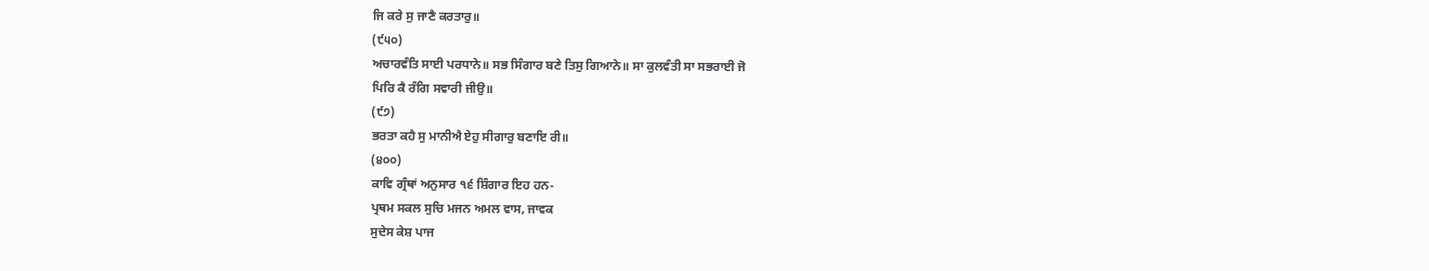ਜਿ ਕਰੇ ਸੁ ਜਾਣੈ ਕਰਤਾਰੁ॥
(੯੫੦)
ਅਚਾਰਵੰਤਿ ਸਾਈ ਪਰਧਾਨੇ॥ ਸਭ ਸਿੰਗਾਰ ਬਣੇ ਤਿਸੁ ਗਿਆਨੇ॥ ਸਾ ਕੁਲਵੰਤੀ ਸਾ ਸਭਰਾਈ ਜੋ
ਪਿਰਿ ਕੈ ਰੰਗਿ ਸਵਾਰੀ ਜੀਉ॥
(੯੭)
ਭਰਤਾ ਕਹੈ ਸੁ ਮਾਨੀਐ ਏਹੁ ਸੀਗਾਰੁ ਬਣਾਇ ਰੀ॥
(੪੦੦)
ਕਾਵਿ ਗ੍ਰੰਥਾਂ ਅਨੁਸਾਰ ੧੬ ਸ਼ਿੰਗਾਰ ਇਹ ਹਨ-
ਪ੍ਰਥਮ ਸਕਲ ਸੁਚਿ ਮਜਨ ਅਮਲ ਵਾਸ, ਜਾਵਕ
ਸੁਦੇਸ ਕੇਸ਼ ਪਾਜ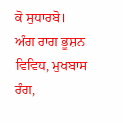ਕੋ ਸੁਧਾਰਬੋ।
ਅੰਗ ਰਾਗ ਭੂਸ਼ਨ ਵਿਵਿਧ, ਮੁਖਬਾਸ
ਰੰਗ,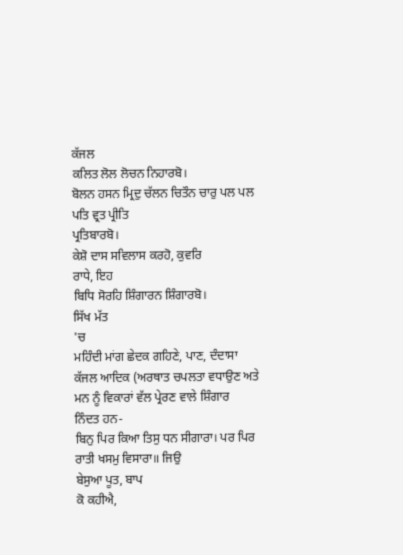ਕੱਜਲ
ਕਲਿਤ ਲੋਲ ਲੋਚਨ ਨਿਹਾਰਬੋ।
ਬੋਲਨ ਹਸਨ ਮ੍ਰਿਦੁ ਚੱਲਨ ਚਿਤੌਨ ਚਾਰੁ ਪਲ ਪਲ ਪਤਿ ਵ੍ਰਤ ਪ੍ਰੀਤਿ
ਪ੍ਰਤਿਬਾਰਬੋ।
ਕੇਸ਼ੋ ਦਾਸ ਸਵਿਲਾਸ ਕਰਹੋ, ਕੁਵਰਿ
ਰਾਧੇ, ਇਹ
ਬਿਧਿ ਸੋਰਹਿ ਸ਼ਿੰਗਾਰਨ ਸ਼ਿੰਗਾਰਬੋ।
ਸਿੱਖ ਮੱਤ
'ਚ
ਮਹਿੰਦੀ ਮਾਂਗ ਛੇਦਕ ਗਹਿਣੇ, ਪਾਣ, ਦੰਦਾਸਾ
ਕੱਜਲ ਆਦਿਕ (ਅਰਥਾਤ ਚਪਲਤਾ ਵਧਾਉਣ ਅਤੇ ਮਨ ਨੂੰ ਵਿਕਾਰਾਂ ਵੱਲ ਪ੍ਰੇਰਣ ਵਾਲੇ ਸ਼ਿੰਗਾਰ
ਨਿੰਦਤ ਹਨ-
ਬਿਨੁ ਪਿਰ ਕਿਆ ਤਿਸੁ ਧਨ ਸੀਗਾਰਾ। ਪਰ ਪਿਰ ਰਾਤੀ ਖਸਮੁ ਵਿਸਾਰਾ॥ ਜਿਉ
ਬੇਸੁਆ ਪੂਤ, ਬਾਪ
ਕੋ ਕਹੀਐ,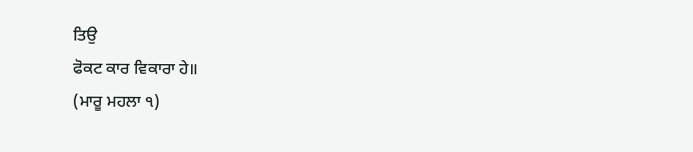ਤਿਉ
ਫੋਕਟ ਕਾਰ ਵਿਕਾਰਾ ਹੇ॥
(ਮਾਰੂ ਮਹਲਾ ੧)